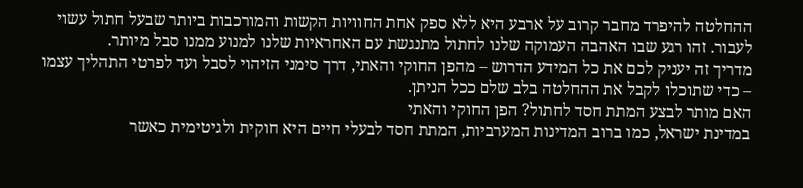ההחלטה להיפרד מחבר קרוב על ארבע היא ללא ספק אחת החוויות הקשות והמורכבות ביותר שבעל חתול עשוי לעבור. זהו רגע שבו האהבה העמוקה שלנו לחתול מתנגשת עם האחראיות שלנו למנוע ממנו סבל מיותר.
מדריך זה יעניק לכם את כל המידע הדרוש – מהפן החוקי והאתי, דרך סימני הזיהוי לסבל ועד לפרטי התהליך עצמו – כדי שתוכלו לקבל את ההחלטה בלב שלם ככל הניתן.
האם מותר לבצע המתת חסד לחתול? הפן החוקי והאתי
במדינת ישראל, כמו ברוב המדינות המערביות, המתת חסד לבעלי חיים היא חוקית ולגיטימית כאשר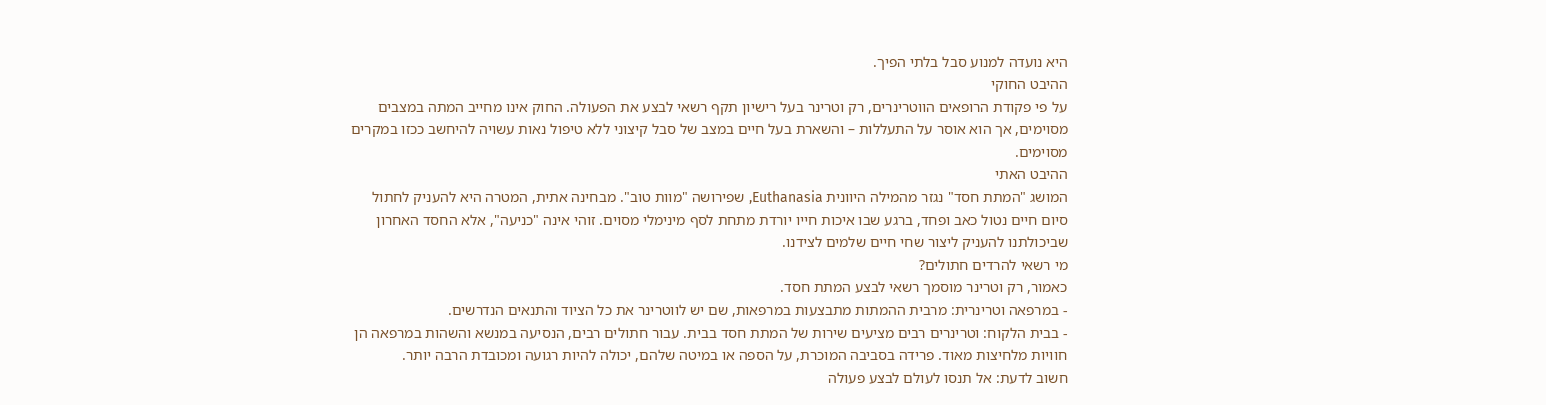היא נועדה למנוע סבל בלתי הפיך.
ההיבט החוקי
על פי פקודת הרופאים הווטרינרים, רק וטרינר בעל רישיון תקף רשאי לבצע את הפעולה. החוק אינו מחייב המתה במצבים מסוימים, אך הוא אוסר על התעללות – והשארת בעל חיים במצב של סבל קיצוני ללא טיפול נאות עשויה להיחשב ככזו במקרים מסוימים.
ההיבט האתי
המושג "המתת חסד" נגזר מהמילה היוונית Euthanasia, שפירושה "מוות טוב". מבחינה אתית, המטרה היא להעניק לחתול סיום חיים נטול כאב ופחד, ברגע שבו איכות חייו יורדת מתחת לסף מינימלי מסוים. זוהי אינה "כניעה", אלא החסד האחרון שביכולתנו להעניק ליצור שחי חיים שלמים לצידנו.
מי רשאי להרדים חתולים?
כאמור, רק וטרינר מוסמך רשאי לבצע המתת חסד.
- במרפאה וטרינרית: מרבית ההמתות מתבצעות במרפאות, שם יש לווטרינר את כל הציוד והתנאים הנדרשים.
- בבית הלקוח: וטרינרים רבים מציעים שירות של המתת חסד בבית. עבור חתולים רבים, הנסיעה במנשא והשהות במרפאה הן חוויות מלחיצות מאוד. פרידה בסביבה המוכרת, על הספה או במיטה שלהם, יכולה להיות רגועה ומכובדת הרבה יותר.
חשוב לדעת: אל תנסו לעולם לבצע פעולה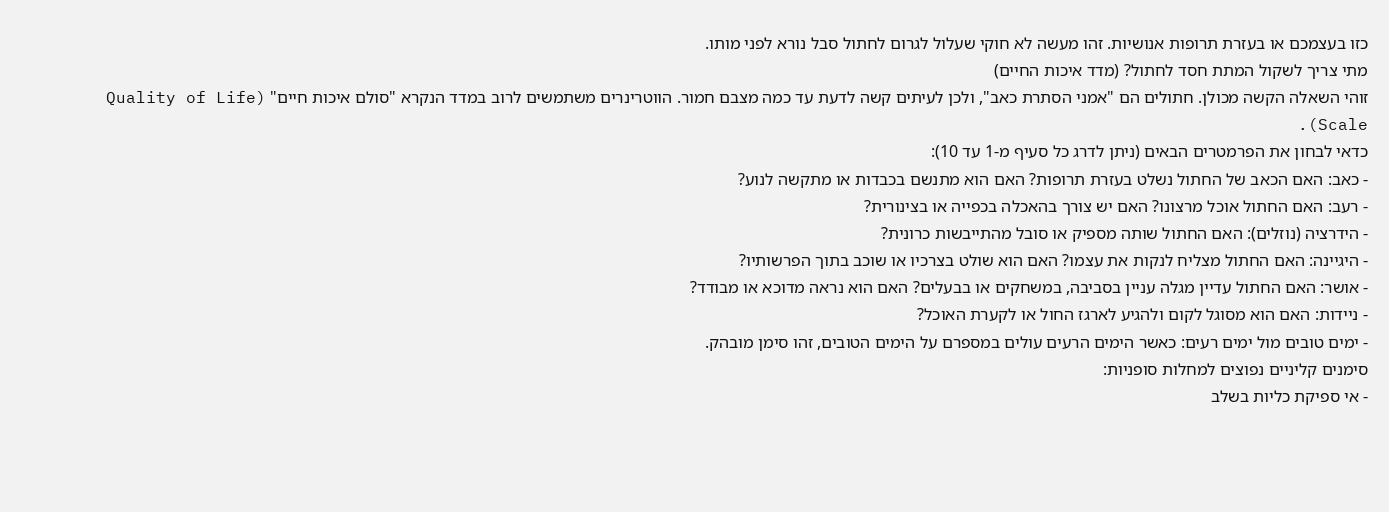כזו בעצמכם או בעזרת תרופות אנושיות. זהו מעשה לא חוקי שעלול לגרום לחתול סבל נורא לפני מותו.
מתי צריך לשקול המתת חסד לחתול? (מדד איכות החיים)
זוהי השאלה הקשה מכולן. חתולים הם "אמני הסתרת כאב", ולכן לעיתים קשה לדעת עד כמה מצבם חמור. הווטרינרים משתמשים לרוב במדד הנקרא "סולם איכות חיים" (Quality of Life Scale).
כדאי לבחון את הפרמטרים הבאים (ניתן לדרג כל סעיף מ-1 עד 10):
- כאב: האם הכאב של החתול נשלט בעזרת תרופות? האם הוא מתנשם בכבדות או מתקשה לנוע?
- רעב: האם החתול אוכל מרצונו? האם יש צורך בהאכלה בכפייה או בצינורית?
- הידרציה (נוזלים): האם החתול שותה מספיק או סובל מהתייבשות כרונית?
- היגיינה: האם החתול מצליח לנקות את עצמו? האם הוא שולט בצרכיו או שוכב בתוך הפרשותיו?
- אושר: האם החתול עדיין מגלה עניין בסביבה, במשחקים או בבעלים? האם הוא נראה מדוכא או מבודד?
- ניידות: האם הוא מסוגל לקום ולהגיע לארגז החול או לקערת האוכל?
- ימים טובים מול ימים רעים: כאשר הימים הרעים עולים במספרם על הימים הטובים, זהו סימן מובהק.
סימנים קליניים נפוצים למחלות סופניות:
- אי ספיקת כליות בשלב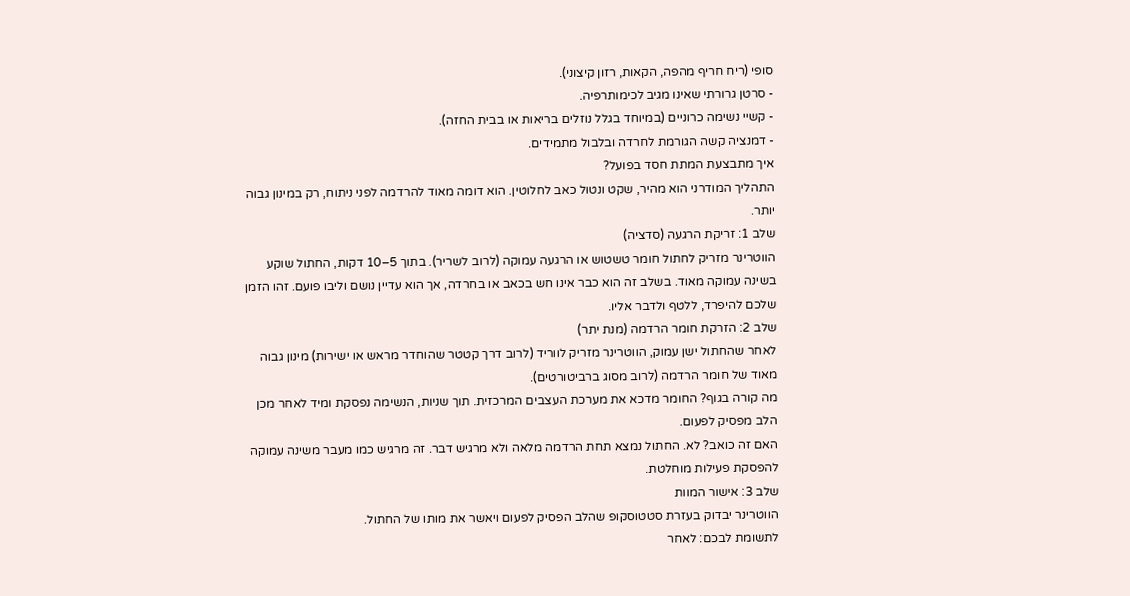סופי (ריח חריף מהפה, הקאות, רזון קיצוני).
- סרטן גרורתי שאינו מגיב לכימותרפיה.
- קשיי נשימה כרוניים (במיוחד בגלל נוזלים בריאות או בבית החזה).
- דמנציה קשה הגורמת לחרדה ובלבול מתמידים.
איך מתבצעת המתת חסד בפועל?
התהליך המודרני הוא מהיר, שקט ונטול כאב לחלוטין. הוא דומה מאוד להרדמה לפני ניתוח, רק במינון גבוה יותר.
שלב 1: זריקת הרגעה (סדציה)
הווטרינר מזריק לחתול חומר טשטוש או הרגעה עמוקה (לרוב לשריר). בתוך 5–10 דקות, החתול שוקע בשינה עמוקה מאוד. בשלב זה הוא כבר אינו חש בכאב או בחרדה, אך הוא עדיין נושם וליבו פועם. זהו הזמן שלכם להיפרד, ללטף ולדבר אליו.
שלב 2: הזרקת חומר הרדמה (מנת יתר)
לאחר שהחתול ישן עמוק, הווטרינר מזריק לווריד (לרוב דרך קטטר שהוחדר מראש או ישירות) מינון גבוה מאוד של חומר הרדמה (לרוב מסוג ברביטורטים).
מה קורה בגוף? החומר מדכא את מערכת העצבים המרכזית. תוך שניות, הנשימה נפסקת ומיד לאחר מכן הלב מפסיק לפעום.
האם זה כואב? לא. החתול נמצא תחת הרדמה מלאה ולא מרגיש דבר. זה מרגיש כמו מעבר משינה עמוקה להפסקת פעילות מוחלטת.
שלב 3: אישור המוות
הווטרינר יבדוק בעזרת סטטוסקופ שהלב הפסיק לפעום ויאשר את מותו של החתול.
לתשומת לבכם: לאחר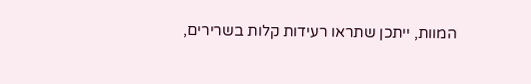המוות, ייתכן שתראו רעידות קלות בשרירים,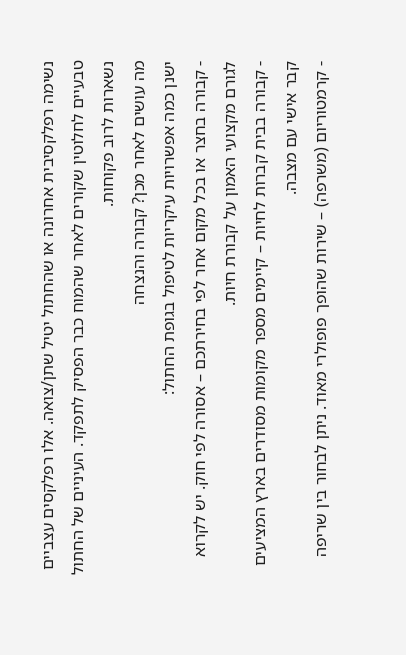נשימה רפלקסיבית אחרונה או שהחתול יטיל שתן/צואה. אלו רפלקסים עצביים טבעיים לחלוטין שקורים לאחר שהמוח כבר הפסיק לתפקד. העיניים של החתול נשארות לרוב פקוחות.
מה עושים לאחר מכן? קבורה והנצחה
ישנן כמה אפשרויות עיקריות לטיפול בגופת החתול:
- קבורה בחצר או בכל מקום אחר לפי בחירתכם – אסורה לפי חוק. יש לקרוא לגורם מקצועי האמון על קבורת חיות.
- קבורה בבית קברות לחיות – קיימים מספר מקומות מסודרים בארץ המציעים קבר אישי עם מצבה.
- קרמטוריום (משרפה) – שירות שהופך פופולרי מאוד. ניתן לבחור בין שריפה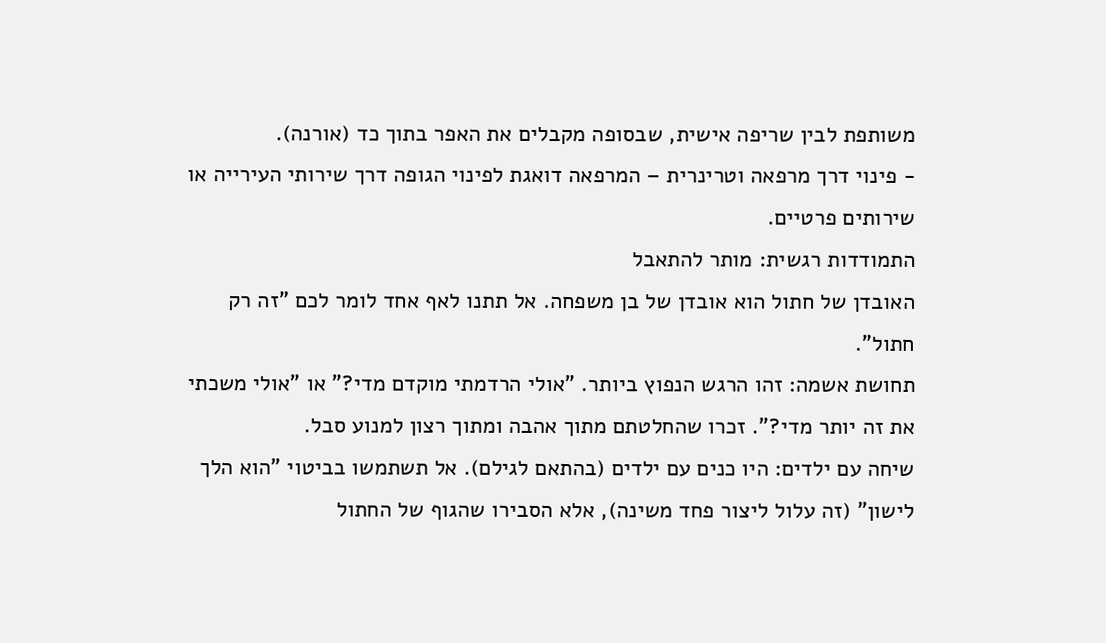משותפת לבין שריפה אישית, שבסופה מקבלים את האפר בתוך כד (אורנה).
- פינוי דרך מרפאה וטרינרית – המרפאה דואגת לפינוי הגופה דרך שירותי העירייה או שירותים פרטיים.
התמודדות רגשית: מותר להתאבל
האובדן של חתול הוא אובדן של בן משפחה. אל תתנו לאף אחד לומר לכם "זה רק חתול".
תחושת אשמה: זהו הרגש הנפוץ ביותר. "אולי הרדמתי מוקדם מדי?" או "אולי משכתי את זה יותר מדי?". זכרו שהחלטתם מתוך אהבה ומתוך רצון למנוע סבל.
שיחה עם ילדים: היו כנים עם ילדים (בהתאם לגילם). אל תשתמשו בביטוי "הוא הלך לישון" (זה עלול ליצור פחד משינה), אלא הסבירו שהגוף של החתול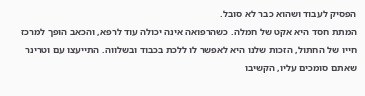הפסיק לעבוד ושהוא כבר לא סובל.
המתת חסד היא אקט של חמלה. כשהרפואה אינה יכולה עוד לרפא, והכאב הופך למרכז חייו של החתול, הזכות שלנו היא לאפשר לו ללכת בכבוד ובשלווה. התייעצו עם וטרינר שאתם סומכים עליו, הקשיבו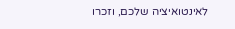לאינטואיציה שלכם, וזכרו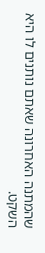שהמתנה האחרונה שאתם נותנים לו היא השקט.